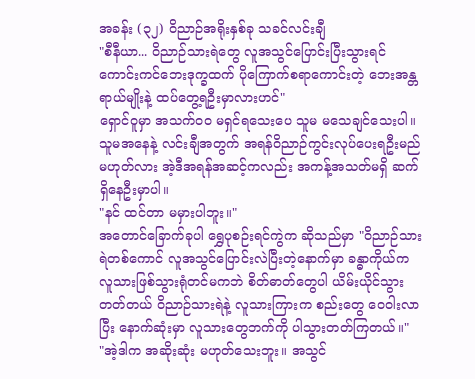အခန်း (၃၂) ဝိညာဉ်အရိုးနှစ်ခု သခင်လင်းချီ
"စီနီယာ... ဝိညာဉ်သားရဲတွေ လူအသွင်ပြောင်းပြီးသွားရင် ကောင်းကင်ဘေးဒုက္ခထက် ပိုကြောက်စရာကောင်းတဲ့ ဘေးအန္တရာယ်မျိုးနဲ့ ထပ်တွေ့ရဦးမှာလားဟင်"
ရှောင်ဝူမှာ အသက်ဝဝ မရှင်ရသေးပေ သူမ မသေချင်သေးပါ။
သူမအနေနဲ့ လင်းချီအတွက် အရန်ဝိညာဉ်ကွင်းလုပ်ပေးရဦးမည် မဟုတ်လား အဲ့ဒီအရန်အဆင့်ကလည်း အကန့်အသတ်မရှိ ဆက်ရှိနေဦးမှာပါ။
"နင် ထင်တာ မမှားပါဘူး။"
အတောင်ခြောက်ခုပါ ရွှေပုစဉ်းရင်ကွဲက ဆိုသည်မှာ "ဝိညာဉ်သားရဲတစ်ကောင် လူအသွင်ပြောင်းလဲပြီးတဲ့နောက်မှာ ခန္ဓာကိုယ်က လူသားဖြစ်သွားရုံတင်မကဘဲ စိတ်ဓာတ်တွေပါ ယိမ်းယိုင်သွားတတ်တယ် ဝိညာဉ်သားရဲနဲ့ လူသားကြားက စည်းတွေ ဝေဝါးလာပြီး နောက်ဆုံးမှာ လူသားတွေဘက်ကို ပါသွားတတ်ကြတယ်။"
"အဲ့ဒါက အဆိုးဆုံး မဟုတ်သေးဘူး။ အသွင်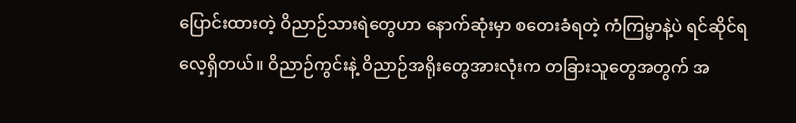ပြောင်းထားတဲ့ ဝိညာဉ်သားရဲတွေဟာ နောက်ဆုံးမှာ စတေးခံရတဲ့ ကံကြမ္မာနဲ့ပဲ ရင်ဆိုင်ရလေ့ရှိတယ်။ ဝိညာဉ်ကွင်းနဲ့ ဝိညာဉ်အရိုးတွေအားလုံးက တခြားသူတွေအတွက် အ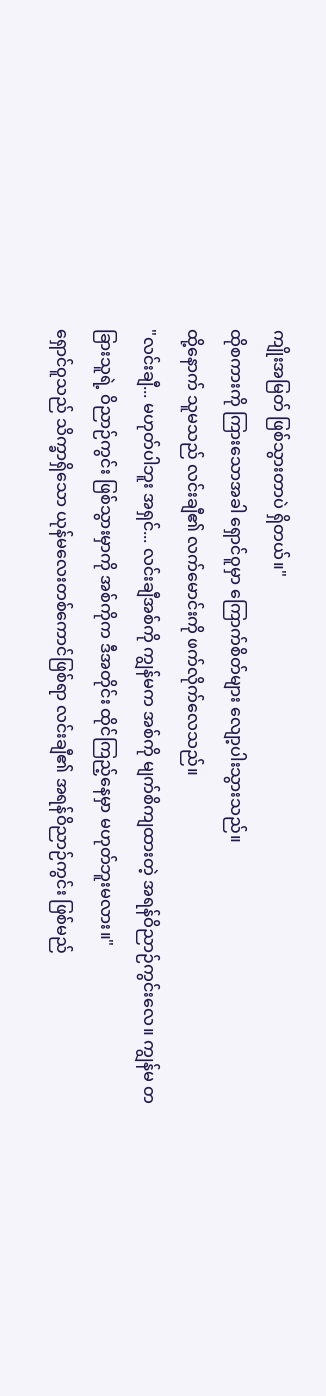ကျိုးအမြတ် ဖြစ်သွားတာပဲ ရှိတယ်။"
ထိုစကားကို ကြားသောအခါ ရှောင်ဝူမှာ ကြောက်စိတ်များ လျော့ပါးသွားသည်။
ထို့နောက် သူမသည် လင်းချီ၏ လက်မောင်းကို ဖက်လိုက်လေသည်။
"လင်းချီ... မဟုတ်ပါဘူး အရှင်... လင်းချီအစ်ကို ကျွန်မက အစ်ကို မျက်စိကျထားတဲ့ အရန်ဝိညာဉ်ကွင်းလေ။ ကျွန်မ တခြားသူရဲ့ ဝိညာဉ်ကွင်း ဖြစ်သွားမှာကို အစ်ကိုက ဒီအတိုင်း ထိုင်ကြည့်နေမှာ မဟုတ်ဘူးမလား။"
ရှောင်ဝူသည် သိက္ခာရှိသော ယုန်မလေးတစ်ကောင်ဖြစ်ရာ လင်းချီ၏ အရန်ဝိညာဉ်ကွင်း ဖြစ်မည်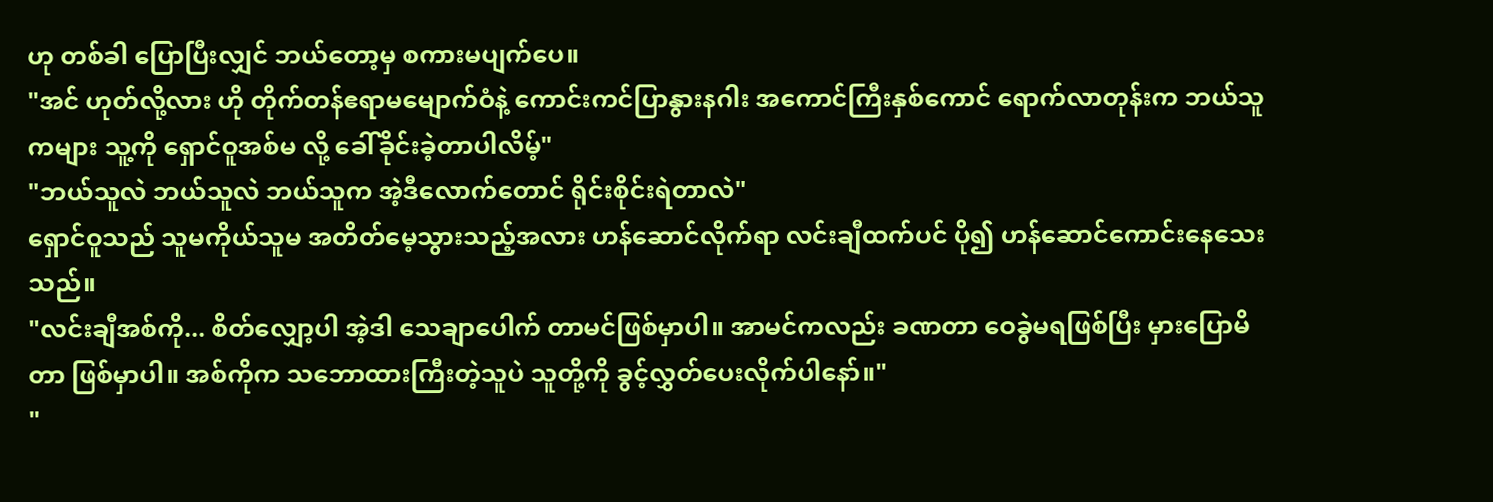ဟု တစ်ခါ ပြောပြီးလျှင် ဘယ်တော့မှ စကားမပျက်ပေ။
"အင် ဟုတ်လို့လား ဟို တိုက်တန်ဧရာမမျောက်ဝံနဲ့ ကောင်းကင်ပြာနွားနဂါး အကောင်ကြီးနှစ်ကောင် ရောက်လာတုန်းက ဘယ်သူကများ သူ့ကို ရှောင်ဝူအစ်မ လို့ ခေါ်ခိုင်းခဲ့တာပါလိမ့်"
"ဘယ်သူလဲ ဘယ်သူလဲ ဘယ်သူက အဲ့ဒီလောက်တောင် ရိုင်းစိုင်းရဲတာလဲ"
ရှောင်ဝူသည် သူမကိုယ်သူမ အတိတ်မေ့သွားသည့်အလား ဟန်ဆောင်လိုက်ရာ လင်းချီထက်ပင် ပို၍ ဟန်ဆောင်ကောင်းနေသေးသည်။
"လင်းချီအစ်ကို... စိတ်လျှော့ပါ အဲ့ဒါ သေချာပေါက် တာမင်ဖြစ်မှာပါ။ အာမင်ကလည်း ခဏတာ ဝေခွဲမရဖြစ်ပြီး မှားပြောမိတာ ဖြစ်မှာပါ။ အစ်ကိုက သဘောထားကြီးတဲ့သူပဲ သူတို့ကို ခွင့်လွှတ်ပေးလိုက်ပါနော်။"
"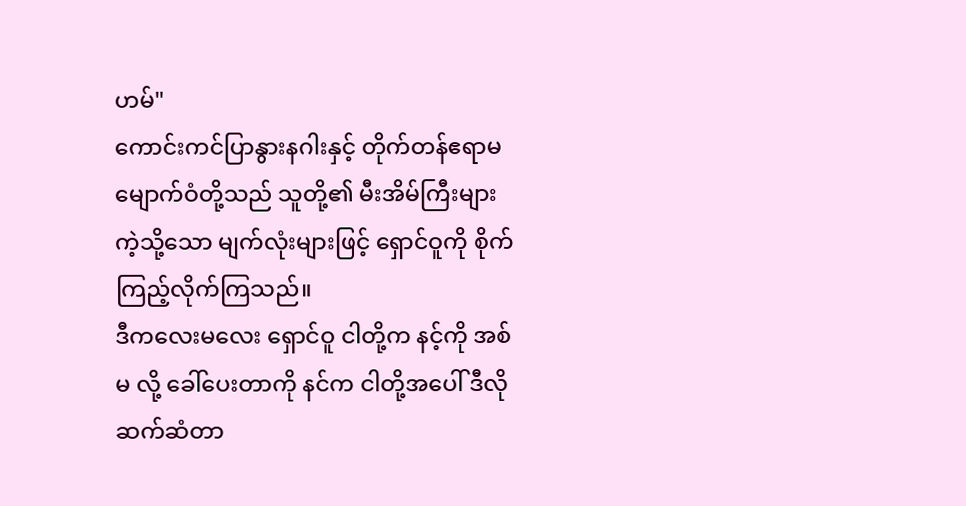ဟမ်"
ကောင်းကင်ပြာနွားနဂါးနှင့် တိုက်တန်ဧရာမမျောက်ဝံတို့သည် သူတို့၏ မီးအိမ်ကြီးများကဲ့သို့သော မျက်လုံးများဖြင့် ရှောင်ဝူကို စိုက်ကြည့်လိုက်ကြသည်။
ဒီကလေးမလေး ရှောင်ဝူ ငါတို့က နင့်ကို အစ်မ လို့ ခေါ်ပေးတာကို နင်က ငါတို့အပေါ် ဒီလို ဆက်ဆံတာ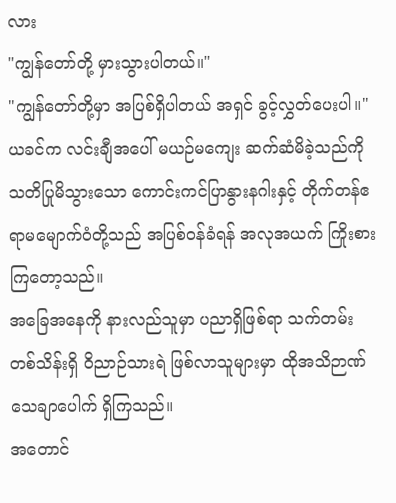လား
"ကျွန်တော်တို့ မှားသွားပါတယ်။"
"ကျွန်တော်တို့မှာ အပြစ်ရှိပါတယ် အရှင် ခွင့်လွှတ်ပေးပါ။"
ယခင်က လင်းချီအပေါ် မယဉ်မကျေး ဆက်ဆံမိခဲ့သည်ကို သတိပြုမိသွားသော ကောင်းကင်ပြာနွားနဂါးနှင့် တိုက်တန်ဧရာမမျောက်ဝံတို့သည် အပြစ်ဝန်ခံရန် အလုအယက် ကြိုးစားကြတော့သည်။
အခြေအနေကို နားလည်သူမှာ ပညာရှိဖြစ်ရာ သက်တမ်း တစ်သိန်းရှိ ဝိညာဉ်သားရဲ ဖြစ်လာသူများမှာ ထိုအသိဉာဏ် သေချာပေါက် ရှိကြသည်။
အတောင်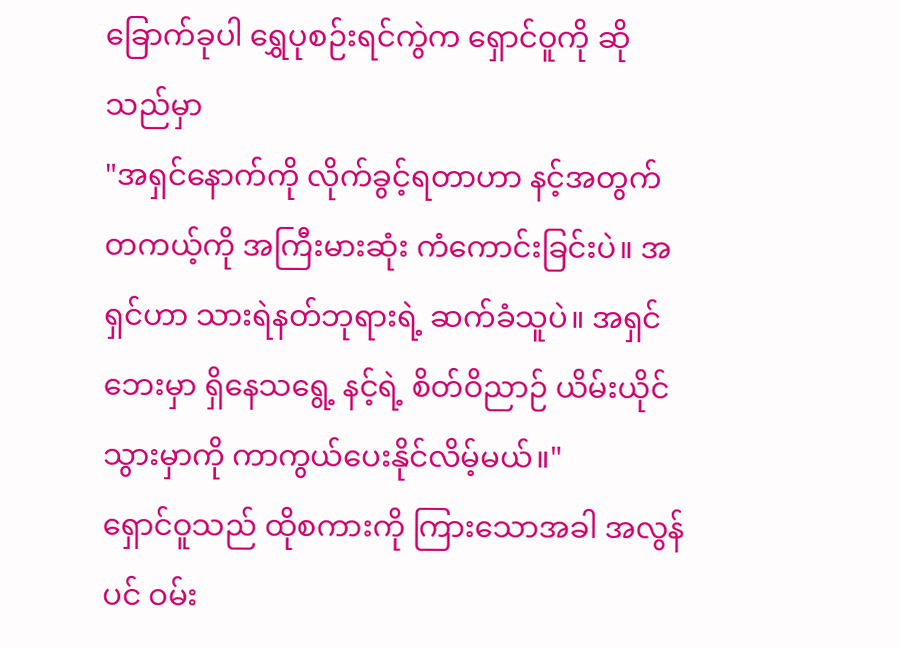ခြောက်ခုပါ ရွှေပုစဉ်းရင်ကွဲက ရှောင်ဝူကို ဆိုသည်မှာ
"အရှင်နောက်ကို လိုက်ခွင့်ရတာဟာ နင့်အတွက် တကယ့်ကို အကြီးမားဆုံး ကံကောင်းခြင်းပဲ။ အရှင်ဟာ သားရဲနတ်ဘုရားရဲ့ ဆက်ခံသူပဲ။ အရှင် ဘေးမှာ ရှိနေသရွေ့ နင့်ရဲ့ စိတ်ဝိညာဉ် ယိမ်းယိုင်သွားမှာကို ကာကွယ်ပေးနိုင်လိမ့်မယ်။"
ရှောင်ဝူသည် ထိုစကားကို ကြားသောအခါ အလွန်ပင် ဝမ်း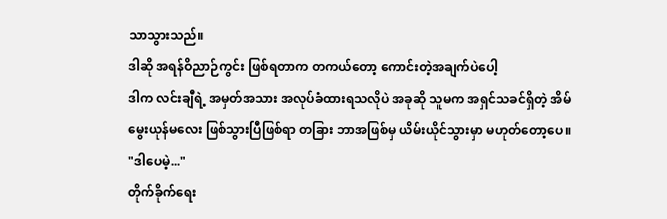သာသွားသည်။
ဒါဆို အရန်ဝိညာဉ်ကွင်း ဖြစ်ရတာက တကယ်တော့ ကောင်းတဲ့အချက်ပဲပေါ့
ဒါက လင်းချီရဲ့ အမှတ်အသား အလုပ်ခံထားရသလိုပဲ အခုဆို သူမက အရှင်သခင်ရှိတဲ့ အိမ်မွေးယုန်မလေး ဖြစ်သွားပြီဖြစ်ရာ တခြား ဘာအဖြစ်မှ ယိမ်းယိုင်သွားမှာ မဟုတ်တော့ပေ။
"ဒါပေမဲ့..."
တိုက်ခိုက်ရေး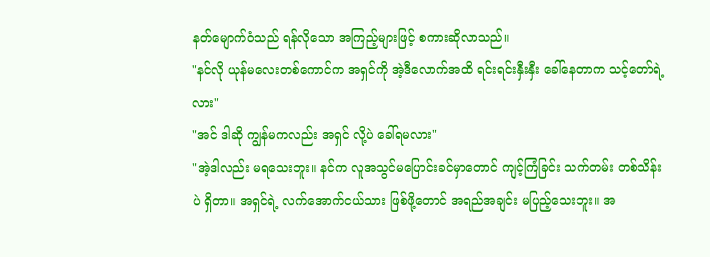နတ်မျောက်ဝံသည် ရန်လိုသော အကြည့်များဖြင့် စကားဆိုလာသည်။
"နင်လို ယုန်မလေးတစ်ကောင်က အရှင်ကို အဲ့ဒီလောက်အထိ ရင်းရင်းနှီးနှီး ခေါ်နေတာက သင့်တော်ရဲ့လား"
"အင် ဒါဆို ကျွန်မကလည်း အရှင် လို့ပဲ ခေါ်ရမလား"
"အဲ့ဒါလည်း မရသေးဘူး။ နင်က လူအသွင်မပြောင်းခင်မှာတောင် ကျင့်ကြံခြင်း သက်တမ်း တစ်သိန်းပဲ ရှိတာ။ အရှင်ရဲ့ လက်အောက်ငယ်သား ဖြစ်ဖို့တောင် အရည်အချင်း မပြည့်သေးဘူး။ အ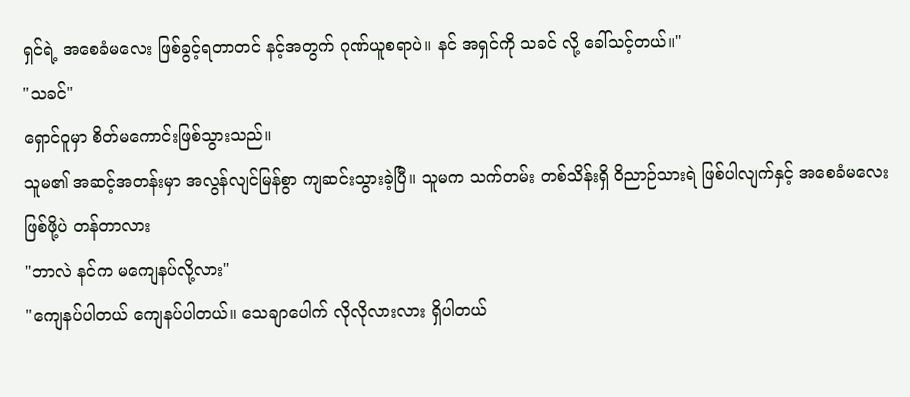ရှင်ရဲ့ အစေခံမလေး ဖြစ်ခွင့်ရတာတင် နင့်အတွက် ဂုဏ်ယူစရာပဲ။ နင် အရှင်ကို သခင် လို့ ခေါ်သင့်တယ်။"
"သခင်"
ရှောင်ဝူမှာ စိတ်မကောင်းဖြစ်သွားသည်။
သူမ၏ အဆင့်အတန်းမှာ အလွန်လျင်မြန်စွာ ကျဆင်းသွားခဲ့ပြီ။ သူမက သက်တမ်း တစ်သိန်းရှိ ဝိညာဉ်သားရဲ ဖြစ်ပါလျက်နှင့် အစေခံမလေး ဖြစ်ဖို့ပဲ တန်တာလား
"ဘာလဲ နင်က မကျေနပ်လို့လား"
"ကျေနပ်ပါတယ် ကျေနပ်ပါတယ်။ သေချာပေါက် လိုလိုလားလား ရှိပါတယ်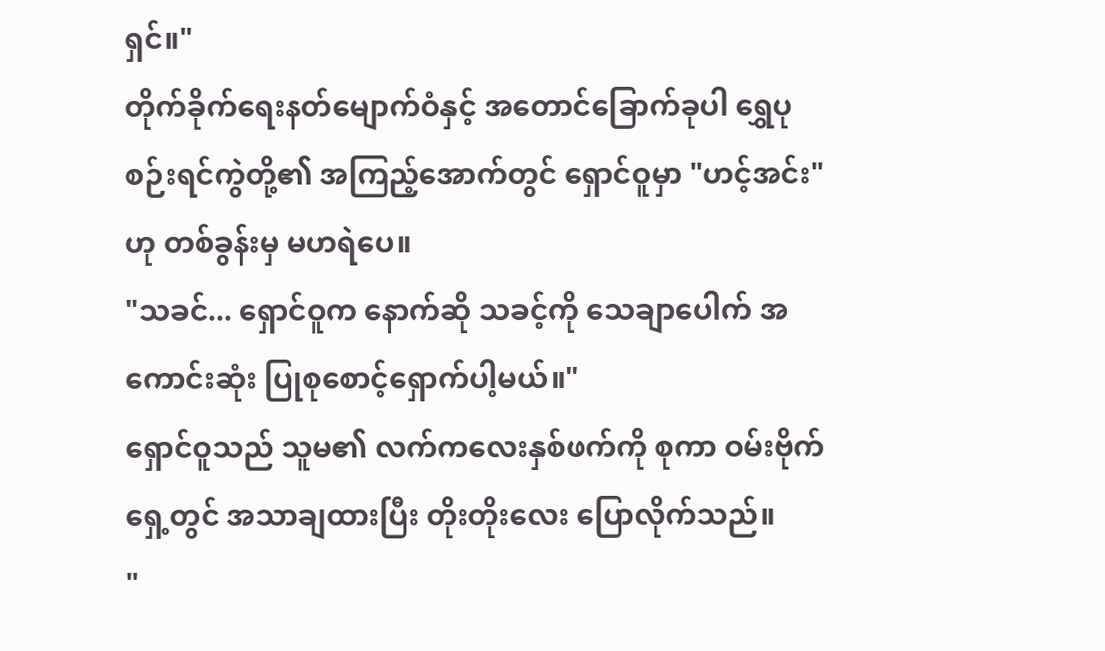ရှင်။"
တိုက်ခိုက်ရေးနတ်မျောက်ဝံနှင့် အတောင်ခြောက်ခုပါ ရွှေပုစဉ်းရင်ကွဲတို့၏ အကြည့်အောက်တွင် ရှောင်ဝူမှာ "ဟင့်အင်း" ဟု တစ်ခွန်းမှ မဟရဲပေ။
"သခင်... ရှောင်ဝူက နောက်ဆို သခင့်ကို သေချာပေါက် အကောင်းဆုံး ပြုစုစောင့်ရှောက်ပါ့မယ်။"
ရှောင်ဝူသည် သူမ၏ လက်ကလေးနှစ်ဖက်ကို စုကာ ဝမ်းဗိုက်ရှေ့တွင် အသာချထားပြီး တိုးတိုးလေး ပြောလိုက်သည်။
"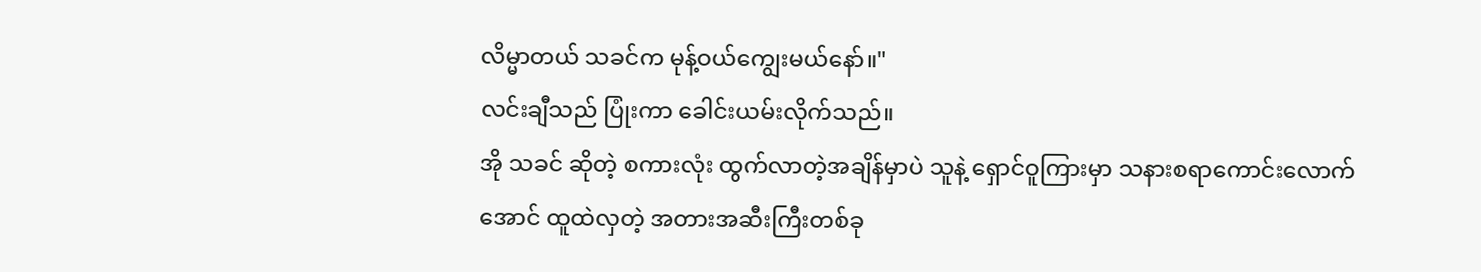လိမ္မာတယ် သခင်က မုန့်ဝယ်ကျွေးမယ်နော်။"
လင်းချီသည် ပြုံးကာ ခေါင်းယမ်းလိုက်သည်။
အို သခင် ဆိုတဲ့ စကားလုံး ထွက်လာတဲ့အချိန်မှာပဲ သူနဲ့ ရှောင်ဝူကြားမှာ သနားစရာကောင်းလောက်အောင် ထူထဲလှတဲ့ အတားအဆီးကြီးတစ်ခု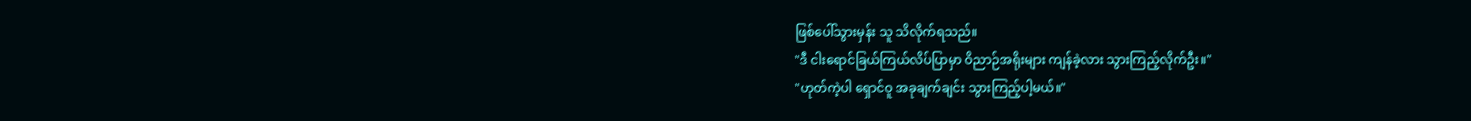ဖြစ်ပေါ်သွားမှန်း သူ သိလိုက်ရသည်။
"ဒီ ငါးရောင်ခြယ်ကြယ်လိပ်ပြာမှာ ဝိညာဉ်အရိုးများ ကျန်ခဲ့လား သွားကြည့်လိုက်ဦး။"
"ဟုတ်ကဲ့ပါ ရှောင်ဝူ အခုချက်ချင်း သွားကြည့်ပါ့မယ်။"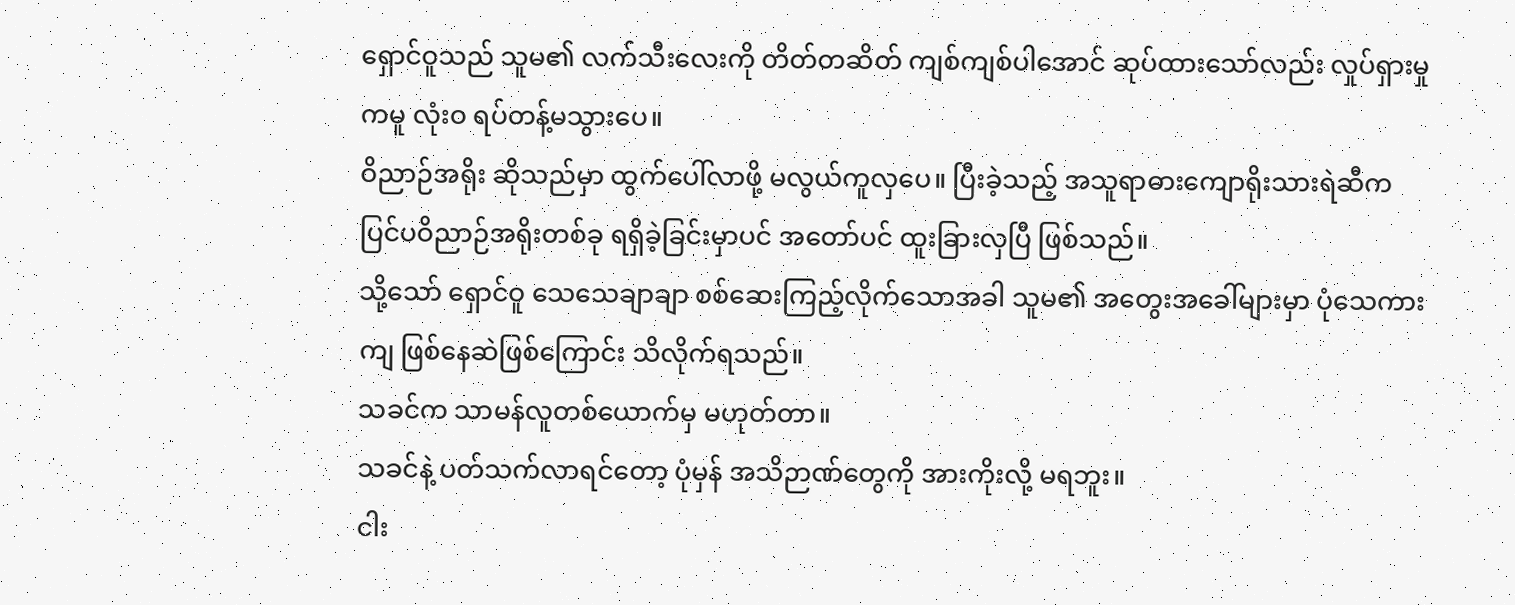ရှောင်ဝူသည် သူမ၏ လက်သီးလေးကို တိတ်တဆိတ် ကျစ်ကျစ်ပါအောင် ဆုပ်ထားသော်လည်း လှုပ်ရှားမှုကမူ လုံးဝ ရပ်တန့်မသွားပေ။
ဝိညာဉ်အရိုး ဆိုသည်မှာ ထွက်ပေါ်လာဖို့ မလွယ်ကူလှပေ။ ပြီးခဲ့သည့် အသူရာဓားကျောရိုးသားရဲဆီက ပြင်ပဝိညာဉ်အရိုးတစ်ခု ရရှိခဲ့ခြင်းမှာပင် အတော်ပင် ထူးခြားလှပြီ ဖြစ်သည်။
သို့သော် ရှောင်ဝူ သေသေချာချာ စစ်ဆေးကြည့်လိုက်သောအခါ သူမ၏ အတွေးအခေါ်များမှာ ပုံသေကားကျ ဖြစ်နေဆဲဖြစ်ကြောင်း သိလိုက်ရသည်။
သခင်က သာမန်လူတစ်ယောက်မှ မဟုတ်တာ။
သခင်နဲ့ ပတ်သက်လာရင်တော့ ပုံမှန် အသိဉာဏ်တွေကို အားကိုးလို့ မရဘူး။
ငါး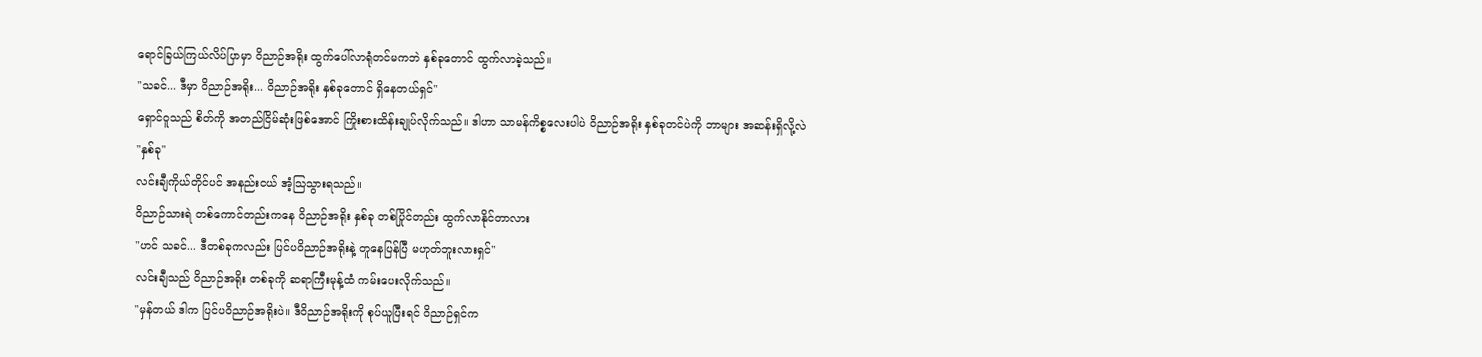ရောင်ခြယ်ကြယ်လိပ်ပြာမှာ ဝိညာဉ်အရိုး ထွက်ပေါ်လာရုံတင်မကဘဲ နှစ်ခုတောင် ထွက်လာခဲ့သည်။
"သခင်... ဒီမှာ ဝိညာဉ်အရိုး... ဝိညာဉ်အရိုး နှစ်ခုတောင် ရှိနေတယ်ရှင်"
ရှောင်ဝူသည် စိတ်ကို အတည်ငြိမ်ဆုံးဖြစ်အောင် ကြိုးစားထိန်းချုပ်လိုက်သည်။ ဒါဟာ သာမန်ကိစ္စလေးပါပဲ ဝိညာဉ်အရိုး နှစ်ခုတင်ပဲကို ဘာများ အဆန်းရှိလို့လဲ
"နှစ်ခု"
လင်းချီကိုယ်တိုင်ပင် အနည်းငယ် အံ့သြသွားရသည်။
ဝိညာဉ်သားရဲ တစ်ကောင်တည်းကနေ ဝိညာဉ်အရိုး နှစ်ခု တစ်ပြိုင်တည်း ထွက်လာနိုင်တာလား
"ဟင် သခင်... ဒီတစ်ခုကလည်း ပြင်ပဝိညာဉ်အရိုးနဲ့ တူနေပြန်ပြီ မဟုတ်ဘူးလားရှင်"
လင်းချီသည် ဝိညာဉ်အရိုး တစ်ခုကို ဆရာကြီးမုန့်ထံ ကမ်းပေးလိုက်သည်။
"မှန်တယ် ဒါက ပြင်ပဝိညာဉ်အရိုးပဲ။ ဒီဝိညာဉ်အရိုးကို စုပ်ယူပြီးရင် ဝိညာဉ်ရှင်က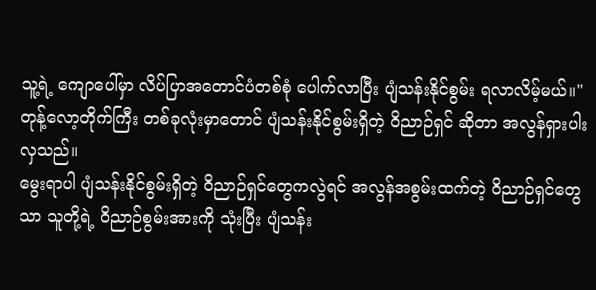သူ့ရဲ့ ကျောပေါ်မှာ လိပ်ပြာအတောင်ပံတစ်စုံ ပေါက်လာပြီး ပျံသန်းနိုင်စွမ်း ရလာလိမ့်မယ်။"
တုန့်လော့တိုက်ကြီး တစ်ခုလုံးမှာတောင် ပျံသန်းနိုင်စွမ်းရှိတဲ့ ဝိညာဉ်ရှင် ဆိုတာ အလွန်ရှားပါးလှသည်။
မွေးရာပါ ပျံသန်းနိုင်စွမ်းရှိတဲ့ ဝိညာဉ်ရှင်တွေကလွဲရင် အလွန်အစွမ်းထက်တဲ့ ဝိညာဉ်ရှင်တွေသာ သူတို့ရဲ့ ဝိညာဉ်စွမ်းအားကို သုံးပြီး ပျံသန်း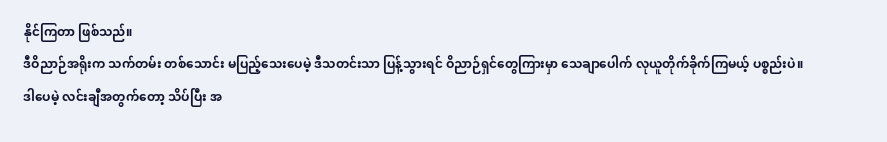နိုင်ကြတာ ဖြစ်သည်။
ဒီဝိညာဉ်အရိုးက သက်တမ်း တစ်သောင်း မပြည့်သေးပေမဲ့ ဒီသတင်းသာ ပြန့်သွားရင် ဝိညာဉ်ရှင်တွေကြားမှာ သေချာပေါက် လုယူတိုက်ခိုက်ကြမယ့် ပစ္စည်းပဲ။
ဒါပေမဲ့ လင်းချီအတွက်တော့ သိပ်ပြီး အ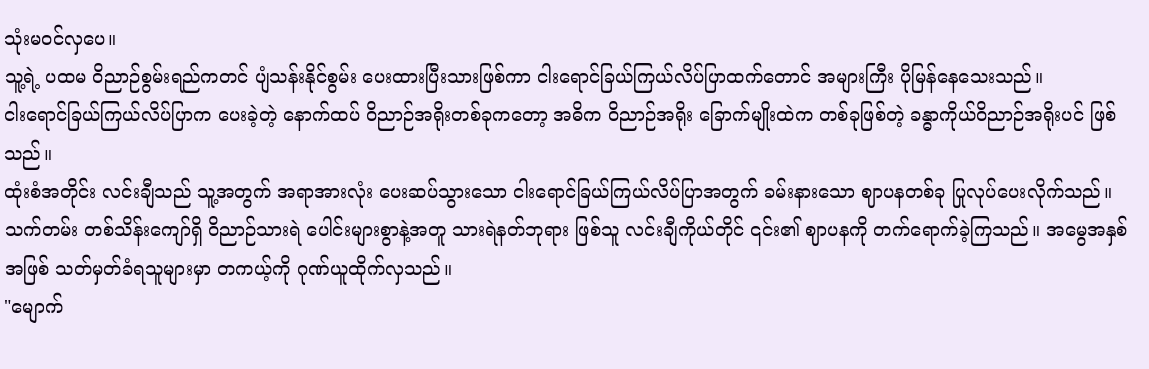သုံးမဝင်လှပေ။
သူ့ရဲ့ ပထမ ဝိညာဉ်စွမ်းရည်ကတင် ပျံသန်းနိုင်စွမ်း ပေးထားပြီးသားဖြစ်ကာ ငါးရောင်ခြယ်ကြယ်လိပ်ပြာထက်တောင် အများကြီး ပိုမြန်နေသေးသည်။
ငါးရောင်ခြယ်ကြယ်လိပ်ပြာက ပေးခဲ့တဲ့ နောက်ထပ် ဝိညာဉ်အရိုးတစ်ခုကတော့ အဓိက ဝိညာဉ်အရိုး ခြောက်မျိုးထဲက တစ်ခုဖြစ်တဲ့ ခန္ဓာကိုယ်ဝိညာဉ်အရိုးပင် ဖြစ်သည်။
ထုံးစံအတိုင်း လင်းချီသည် သူ့အတွက် အရာအားလုံး ပေးဆပ်သွားသော ငါးရောင်ခြယ်ကြယ်လိပ်ပြာအတွက် ခမ်းနားသော ဈာပနတစ်ခု ပြုလုပ်ပေးလိုက်သည်။
သက်တမ်း တစ်သိန်းကျော်ရှိ ဝိညာဉ်သားရဲ ပေါင်းများစွာနဲ့အတူ သားရဲနတ်ဘုရား ဖြစ်သူ လင်းချီကိုယ်တိုင် ၎င်း၏ ဈာပနကို တက်ရောက်ခဲ့ကြသည်။ အမွေအနှစ်အဖြစ် သတ်မှတ်ခံရသူများမှာ တကယ့်ကို ဂုဏ်ယူထိုက်လှသည်။
"မျောက်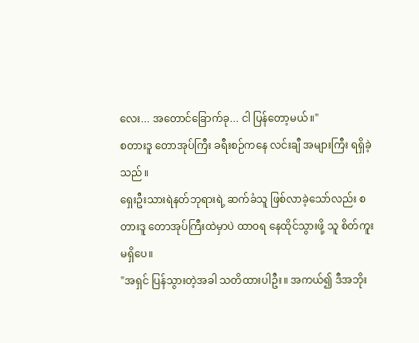လေး... အတောင်ခြောက်ခု... ငါ ပြန်တော့မယ်။"
စတားဒူ တောအုပ်ကြီး ခရီးစဉ်ကနေ လင်းချီ အများကြီး ရရှိခဲ့သည်။
ရှေးဦးသားရဲနတ်ဘုရားရဲ့ ဆက်ခံသူ ဖြစ်လာခဲ့သော်လည်း စတားဒူ တောအုပ်ကြီးထဲမှာပဲ ထာဝရ နေထိုင်သွားဖို့ သူ စိတ်ကူးမရှိပေ။
"အရှင် ပြန်သွားတဲ့အခါ သတိထားပါဦး။ အကယ်၍ ဒီအဘိုး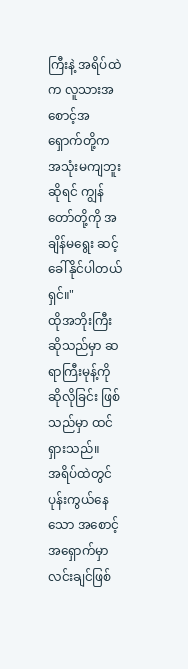ကြီးနဲ့ အရိပ်ထဲက လူသားအစောင့်အရှောက်တို့က အသုံးမကျဘူးဆိုရင် ကျွန်တော်တို့ကို အချိန်မရွေး ဆင့်ခေါ်နိုင်ပါတယ်ရှင်။"
ထိုအဘိုးကြီးဆိုသည်မှာ ဆရာကြီးမုန့်ကို ဆိုလိုခြင်း ဖြစ်သည်မှာ ထင်ရှားသည်။
အရိပ်ထဲတွင် ပုန်းကွယ်နေသော အစောင့်အရှောက်မှာလင်းချင်ဖြစ်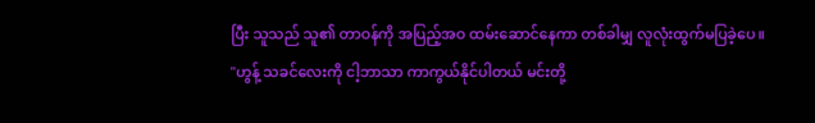ပြီး သူသည် သူ၏ တာဝန်ကို အပြည့်အဝ ထမ်းဆောင်နေကာ တစ်ခါမျှ လူလုံးထွက်မပြခဲ့ပေ။
"ဟွန့် သခင်လေးကို ငါ့ဘာသာ ကာကွယ်နိုင်ပါတယ် မင်းတို့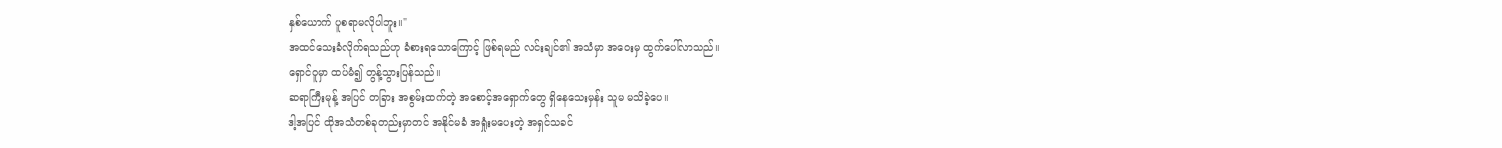နှစ်ယောက် ပူစရာမလိုပါဘူး။"
အထင်သေးခံလိုက်ရသည်ဟု ခံစားရသောကြောင့် ဖြစ်ရမည် လင်းချင်၏ အသံမှာ အဝေးမှ ထွက်ပေါ်လာသည်။
ရှောင်ဝူမှာ ထပ်မံ၍ တွန့်သွားပြန်သည်။
ဆရာကြီးမုန့် အပြင် တခြား အစွမ်းထက်တဲ့ အစောင့်အရှောက်တွေ ရှိနေသေးမှန်း သူမ မသိခဲ့ပေ။
ဒါ့အပြင် ထိုအသံတစ်ခုတည်းမှာတင် အနိုင်မခံ အရှုံးမပေးတဲ့ အရှင်သခင်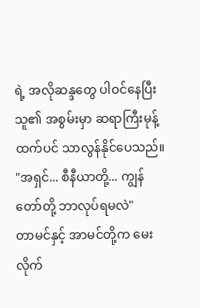ရဲ့ အလိုဆန္ဒတွေ ပါဝင်နေပြီး သူ၏ အစွမ်းမှာ ဆရာကြီးမုန့်ထက်ပင် သာလွန်နိုင်ပေသည်။
"အရှင်... စီနီယာတို့... ကျွန်တော်တို့ ဘာလုပ်ရမလဲ"
တာမင်နှင့် အာမင်တို့က မေးလိုက်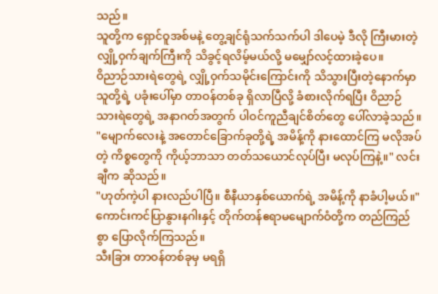သည်။
သူတို့က ရှောင်ဝူအစ်မနဲ့ တွေ့ချင်ရုံသက်သက်ပါ ဒါပေမဲ့ ဒီလို ကြီးမားတဲ့ လျှို့ဝှက်ချက်ကြီးကို သိခွင့်ရလိမ့်မယ်လို့ မမျှော်လင့်ထားခဲ့ပေ။
ဝိညာဉ်သားရဲတွေရဲ့ လျှို့ဝှက်သမိုင်းကြောင်းကို သိသွားပြီးတဲ့နောက်မှာ သူတို့ရဲ့ ပခုံးပေါ်မှာ တာဝန်တစ်ခု ရှိလာပြီလို့ ခံစားလိုက်ရပြီး ဝိညာဉ်သားရဲတွေရဲ့ အနာဂတ်အတွက် ပါဝင်ကူညီချင်စိတ်တွေ ပေါ်လာခဲ့သည်။
"မျောက်လေးနဲ့ အတောင်ခြောက်ခုတို့ရဲ့ အမိန့်ကို နားထောင်ကြ မလိုအပ်တဲ့ ကိစ္စတွေကို ကိုယ့်ဘာသာ တတ်သယောင်လုပ်ပြီး မလုပ်ကြနဲ့။" လင်းချီက ဆိုသည်။
"ဟုတ်ကဲ့ပါ နားလည်ပါပြီ။ စီနီယာနှစ်ယောက်ရဲ့ အမိန့်ကို နာခံပါ့မယ်။"
ကောင်းကင်ပြာနွားနဂါးနှင့် တိုက်တန်ဧရာမမျောက်ဝံတို့က တည်ကြည်စွာ ပြောလိုက်ကြသည်။
သီးခြား တာဝန်တစ်ခုမှ မရရှိ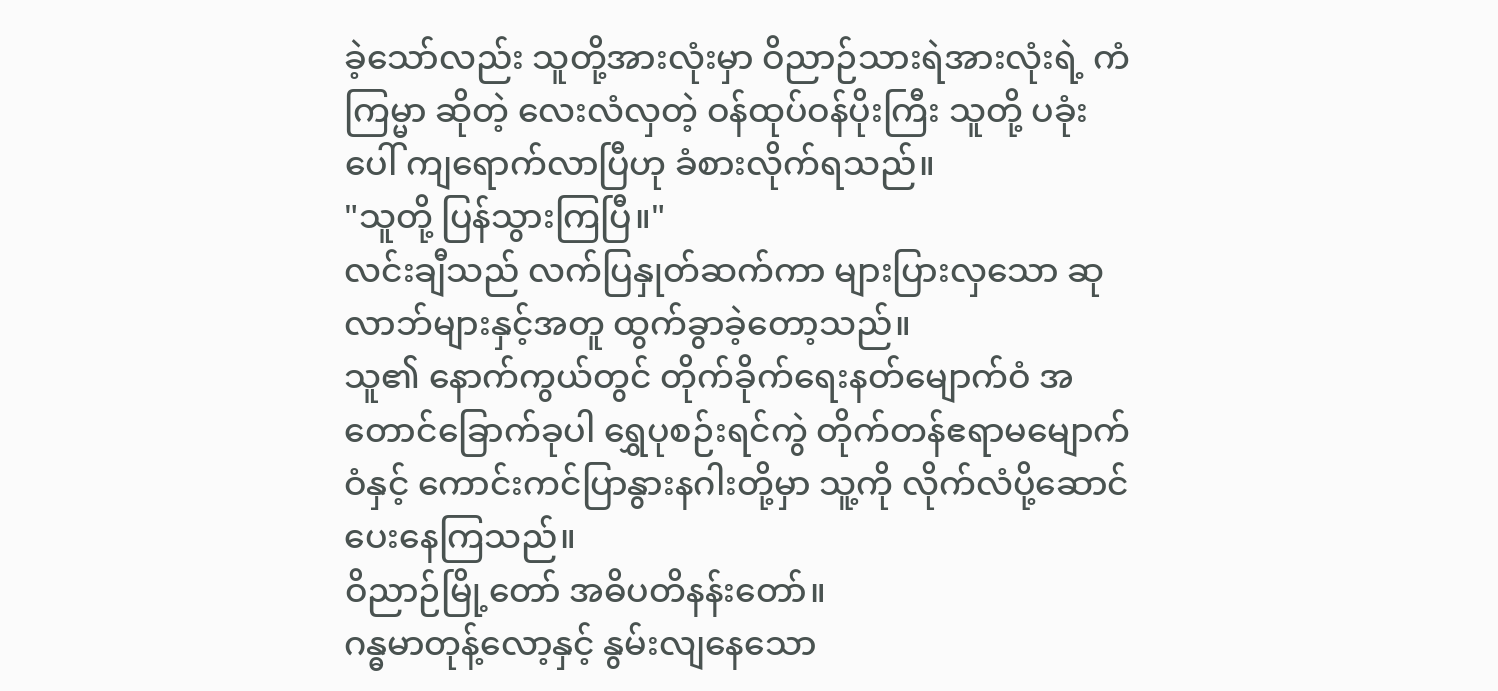ခဲ့သော်လည်း သူတို့အားလုံးမှာ ဝိညာဉ်သားရဲအားလုံးရဲ့ ကံကြမ္မာ ဆိုတဲ့ လေးလံလှတဲ့ ဝန်ထုပ်ဝန်ပိုးကြီး သူတို့ ပခုံးပေါ် ကျရောက်လာပြီဟု ခံစားလိုက်ရသည်။
"သူတို့ ပြန်သွားကြပြီ။"
လင်းချီသည် လက်ပြနှုတ်ဆက်ကာ များပြားလှသော ဆုလာဘ်များနှင့်အတူ ထွက်ခွာခဲ့တော့သည်။
သူ၏ နောက်ကွယ်တွင် တိုက်ခိုက်ရေးနတ်မျောက်ဝံ အတောင်ခြောက်ခုပါ ရွှေပုစဉ်းရင်ကွဲ တိုက်တန်ဧရာမမျောက်ဝံနှင့် ကောင်းကင်ပြာနွားနဂါးတို့မှာ သူ့ကို လိုက်လံပို့ဆောင်ပေးနေကြသည်။
ဝိညာဉ်မြို့တော် အဓိပတိနန်းတော်။
ဂန္ဓမာတုန့်လော့နှင့် နွမ်းလျနေသော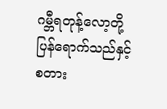ဂမ္ဘီရတုန့်လော့တို့ ပြန်ရောက်သည်နှင့် စတား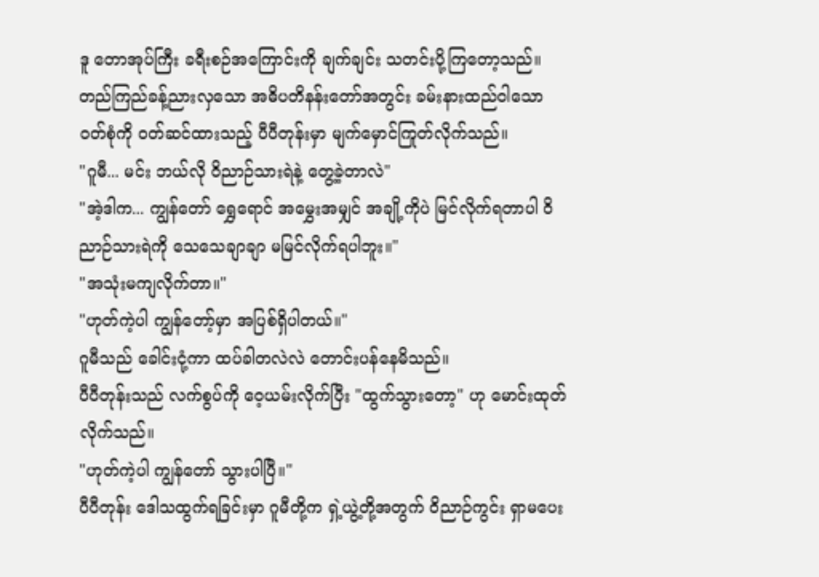ဒူ တောအုပ်ကြီး ခရီးစဉ်အကြောင်းကို ချက်ချင်း သတင်းပို့ကြတော့သည်။
တည်ကြည်ခန့်ညားလှသော အဓိပတိနန်းတော်အတွင်း ခမ်းနားထည်ဝါသော ဝတ်စုံကို ဝတ်ဆင်ထားသည့် ပီပီတုန်းမှာ မျက်မှောင်ကြုတ်လိုက်သည်။
"ဂူမီ... မင်း ဘယ်လို ဝိညာဉ်သားရဲနဲ့ တွေ့ခဲ့တာလဲ"
"အဲ့ဒါက... ကျွန်တော် ရွှေရောင် အမွှေးအမျှင် အချို့ကိုပဲ မြင်လိုက်ရတာပါ ဝိညာဉ်သားရဲကို သေသေချာချာ မမြင်လိုက်ရပါဘူး။"
"အသုံးမကျလိုက်တာ။"
"ဟုတ်ကဲ့ပါ ကျွန်တော့်မှာ အပြစ်ရှိပါတယ်။"
ဂူမီသည် ခေါင်းငုံ့ကာ ထပ်ခါတလဲလဲ တောင်းပန်နေမိသည်။
ပီပီတုန်းသည် လက်စွပ်ကို ဝေ့ယမ်းလိုက်ပြီး "ထွက်သွားတော့" ဟု မောင်းထုတ်လိုက်သည်။
"ဟုတ်ကဲ့ပါ ကျွန်တော် သွားပါပြီ။"
ပီပီတုန်း ဒေါသထွက်ရခြင်းမှာ ဂူမီတို့က ရှဲ့ယွဲ့တို့အတွက် ဝိညာဉ်ကွင်း ရှာမပေး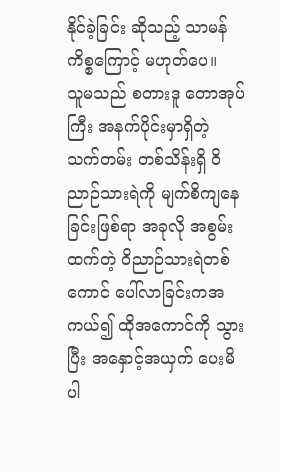နိုင်ခဲ့ခြင်း ဆိုသည့် သာမန်ကိစ္စကြောင့် မဟုတ်ပေ။
သူမသည် စတားဒူ တောအုပ်ကြီး အနက်ပိုင်းမှာရှိတဲ့ သက်တမ်း တစ်သိန်းရှိ ဝိညာဉ်သားရဲကို မျက်စိကျနေခြင်းဖြစ်ရာ အခုလို အစွမ်းထက်တဲ့ ဝိညာဉ်သားရဲတစ်ကောင် ပေါ်လာခြင်းကအကယ်၍ ထိုအကောင်ကို သွားပြီး အနှောင့်အယှက် ပေးမိပါ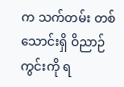က သက်တမ်း တစ်သောင်းရှိ ဝိညာဉ်ကွင်းကို ရ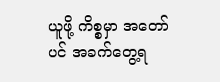ယူဖို့ ကိစ္စမှာ အတော်ပင် အခက်တွေ့ရ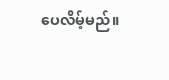ပေလိမ့်မည်။